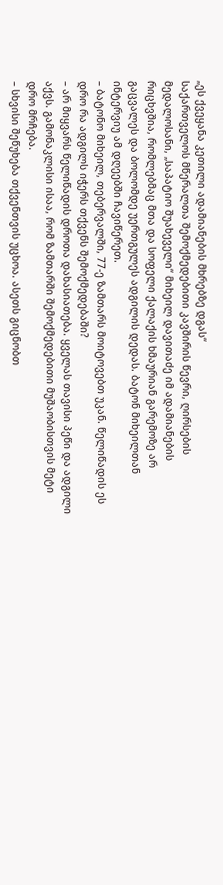„ეს ქვეყანა კეთილი ადამიანების მხრებზე დგას“
საქართველოს მწერალთა შემოქმედებითი კავშირის წევრი, ღირსების მედალოსანი, „საპატიო შუახეველი“ მიხეილ დავითაძე იმ ადამიანების რიცხვშია, რომლებმაც მთა და სოფელი ქალაქის ხმაურიან გარემოზე არ გაცვალეს და ბოლომდე უერთგულეს ადგილის დედას. ბატონ მიხეილთან ინტერვიუ ამ დღეებში ჩავიწერეთ.
– ბატონო მიხეილ, თებერვალში, 77-ე ზამთარს მოიტოვებთ უკან. წელიწადის ეს დრო რა ადგილს იჭერს თქვენს შემოქმედებაში?
– არ მიყვარს წელიწადის დროთა დახასიათება. ყველას თავისი პეწი და ადგილი აქვს. გამონაკლისი ისაა, რომ ზამთარში შემოქმედებითი მუშაობისთვის მეტი დრო მრჩება.
– სხვისი შეწუხება თქვენთვის უცხოა. ასეთს გიცნობთ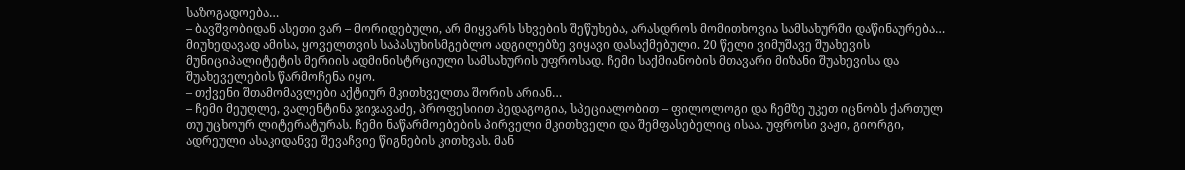საზოგადოება…
– ბავშვობიდან ასეთი ვარ – მორიდებული, არ მიყვარს სხვების შეწუხება, არასდროს მომითხოვია სამსახურში დაწინაურება… მიუხედავად ამისა, ყოველთვის საპასუხისმგებლო ადგილებზე ვიყავი დასაქმებული. 20 წელი ვიმუშავე შუახევის მუნიციპალიტეტის მერიის ადმინისტრციული სამსახურის უფროსად. ჩემი საქმიანობის მთავარი მიზანი შუახევისა და შუახეველების წარმოჩენა იყო.
– თქვენი შთამომავლები აქტიურ მკითხველთა შორის არიან…
– ჩემი მეუღლე, ვალენტინა ჯიჯავაძე, პროფესიით პედაგოგია, სპეციალობით – ფილოლოგი და ჩემზე უკეთ იცნობს ქართულ თუ უცხოურ ლიტერატურას. ჩემი ნაწარმოებების პირველი მკითხველი და შემფასებელიც ისაა. უფროსი ვაჟი, გიორგი, ადრეული ასაკიდანვე შევაჩვიე წიგნების კითხვას. მან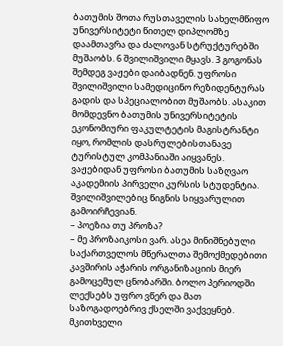ბათუმის შოთა რუსთაველის სახელმწიფო უნივერსიტეტი წითელ დიპლომზე დაამთავრა და ძალოვან სტრუქტურებში მუშაობს. 6 შვილიშვილი მყავს. 3 გოგონას შემდეგ ვაჟები დაიბადნენ. უფროსი შვილიშვილი სამედიცინო რეზიდენტურას გადის და სპეციალობით მუშაობს. ასაკით მომდევნო ბათუმის უნივერსიტეტის ეკონომიური ფაკულტეტის მაგისტრანტი იყო, რომლის დასრულებისთანავე ტურისტულ კომპანიაში აიყვანეს. ვაჟებიდან უფროსი ბათუმის საზღვაო აკადემიის პირველი კურსის სტუდენტია. შვილიშვილებიც წიგნის სიყვარულით გამოირჩევიან.
– პოეზია თუ პროზა?
– მე პროზაიკოსი ვარ. ასეა მინიშნებული საქართველოს მწერალთა შემოქმედებითი კავშირის აჭარის ორგანიზაციის მიერ გამოცემულ ცნობარში. ბოლო პერიოდში ლექსებს უფრო ვწერ და მათ საზოგადოებრივ ქსელში ვაქვეყნებ. მკითხველი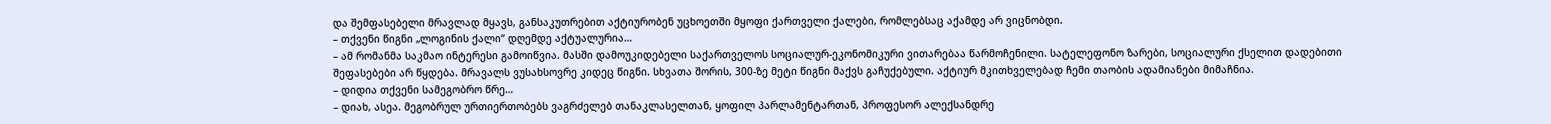და შემფასებელი მრავლად მყავს, განსაკუთრებით აქტიურობენ უცხოეთში მყოფი ქართველი ქალები, რომლებსაც აქამდე არ ვიცნობდი.
– თქვენი წიგნი „ლოგინის ქალი“ დღემდე აქტუალურია…
– ამ რომანმა საკმაო ინტერესი გამოიწვია. მასში დამოუკიდებელი საქართველოს სოციალურ-ეკონომიკური ვითარებაა წარმოჩენილი. სატელეფონო ზარები, სოციალური ქსელით დადებითი შეფასებები არ წყდება. მრავალს ვუსახსოვრე კიდეც წიგნი. სხვათა შორის, 300-ზე მეტი წიგნი მაქვს გაჩუქებული. აქტიურ მკითხველებად ჩემი თაობის ადამიანები მიმაჩნია.
– დიდია თქვენი სამეგობრო წრე…
– დიახ, ასეა. მეგობრულ ურთიერთობებს ვაგრძელებ თანაკლასელთან, ყოფილ პარლამენტართან, პროფესორ ალექსანდრე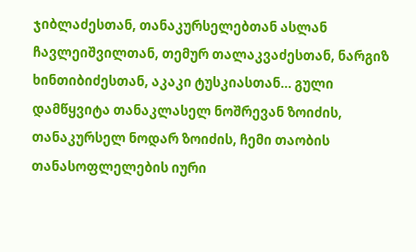ჯიბლაძესთან, თანაკურსელებთან ასლან ჩავლეიშვილთან, თემურ თალაკვაძესთან, ნარგიზ ხინთიბიძესთან, აკაკი ტუსკიასთან… გული დამწყვიტა თანაკლასელ ნოშრევან ზოიძის, თანაკურსელ ნოდარ ზოიძის, ჩემი თაობის თანასოფლელების იური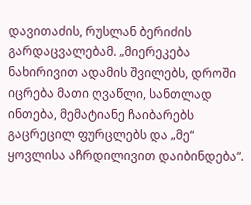დავითაძის, რუსლან ბერიძის გარდაცვალებამ. „მიერეკება ნახირივით ადამის შვილებს, დროში იცრება მათი ღვაწლი, სანთლად ინთება, მემატიანე ჩაიბარებს გაცრეცილ ფურცლებს და „მე“ ყოვლისა აჩრდილივით დაიბინდება“.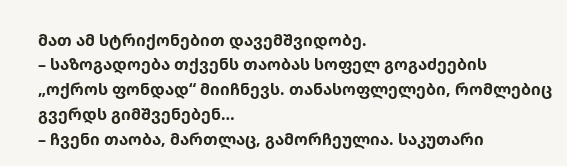მათ ამ სტრიქონებით დავემშვიდობე.
– საზოგადოება თქვენს თაობას სოფელ გოგაძეების „ოქროს ფონდად“ მიიჩნევს. თანასოფლელები, რომლებიც გვერდს გიმშვენებენ…
– ჩვენი თაობა, მართლაც, გამორჩეულია. საკუთარი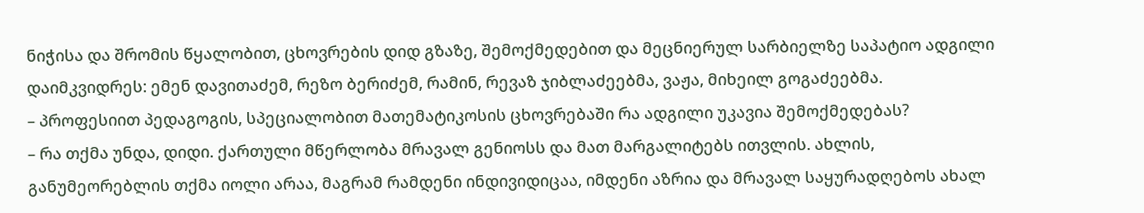ნიჭისა და შრომის წყალობით, ცხოვრების დიდ გზაზე, შემოქმედებით და მეცნიერულ სარბიელზე საპატიო ადგილი დაიმკვიდრეს: ემენ დავითაძემ, რეზო ბერიძემ, რამინ, რევაზ ჯიბლაძეებმა, ვაჟა, მიხეილ გოგაძეებმა.
– პროფესიით პედაგოგის, სპეციალობით მათემატიკოსის ცხოვრებაში რა ადგილი უკავია შემოქმედებას?
– რა თქმა უნდა, დიდი. ქართული მწერლობა მრავალ გენიოსს და მათ მარგალიტებს ითვლის. ახლის, განუმეორებლის თქმა იოლი არაა, მაგრამ რამდენი ინდივიდიცაა, იმდენი აზრია და მრავალ საყურადღებოს ახალ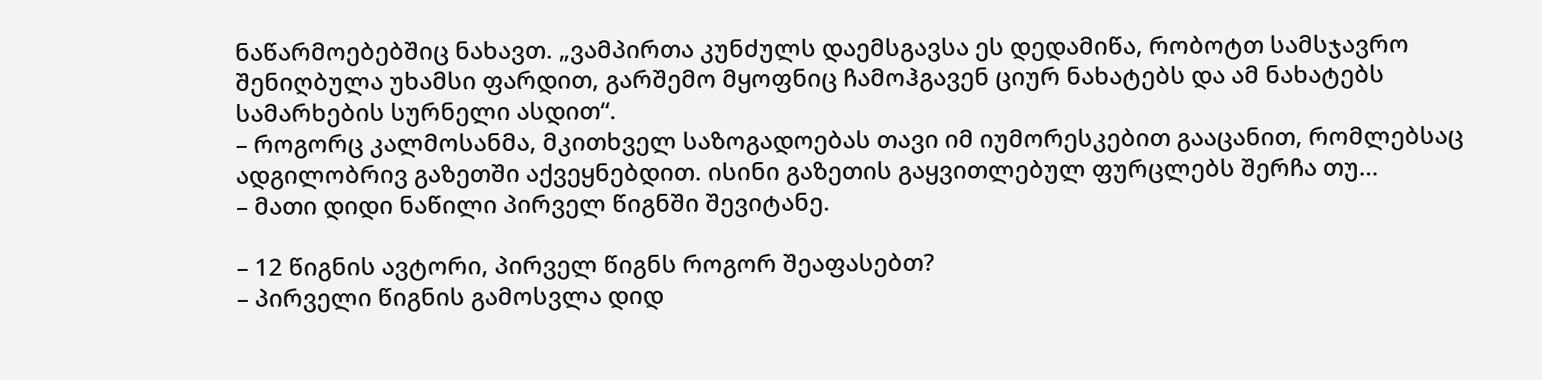ნაწარმოებებშიც ნახავთ. „ვამპირთა კუნძულს დაემსგავსა ეს დედამიწა, რობოტთ სამსჯავრო შენიღბულა უხამსი ფარდით, გარშემო მყოფნიც ჩამოჰგავენ ციურ ნახატებს და ამ ნახატებს სამარხების სურნელი ასდით“.
– როგორც კალმოსანმა, მკითხველ საზოგადოებას თავი იმ იუმორესკებით გააცანით, რომლებსაც ადგილობრივ გაზეთში აქვეყნებდით. ისინი გაზეთის გაყვითლებულ ფურცლებს შერჩა თუ…
– მათი დიდი ნაწილი პირველ წიგნში შევიტანე.

– 12 წიგნის ავტორი, პირველ წიგნს როგორ შეაფასებთ?
– პირველი წიგნის გამოსვლა დიდ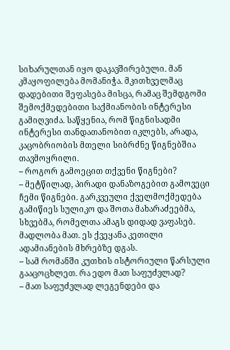სიხარულთან იყო დაკავშირებული. მან კმაყოფილება მომანიჭა. მკითხველმაც დადებითი შეფასება მისცა, რამაც შემდგომი შემოქმედებითი საქმიანობის ინტერესი გამიღვიძა. საწყენია, რომ წიგნისადმი ინტერესი თანდათანობით იკლებს, არადა, კაცობრიობის მთელი სიბრძნე წიგნებშია თავმოყრილი.
– როგორ გამოეცით თქვენი წიგნები?
– მეტწილად, პირადი დანაზოგებით გამოვეცი ჩემი წიგნები. გარკვეული ქველმოქმედება გამიწიეს სულიკო და შოთა მახარაძეებმა, სხვებმა, რომელთა ამაგს დიდად ვაფასებ. მადლობა მათ. ეს ქვეყანა კეთილი ადამიანების მხრებზე დგას.
– სამ რომანში კუთხის ისტორიული წარსული გააცოცხლეთ. რა ედო მათ საფუძვლად?
– მათ საფუძვლად ლეგენდები და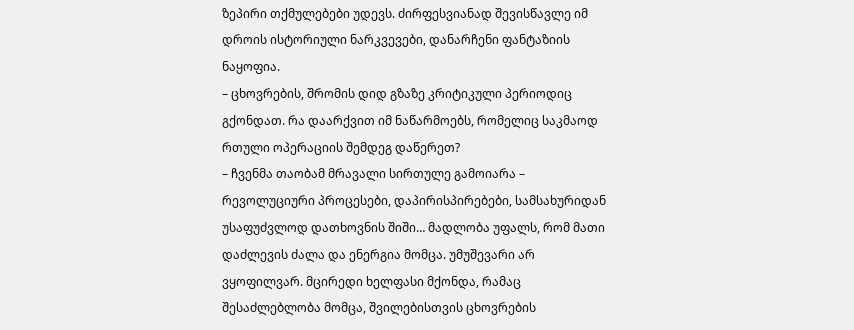ზეპირი თქმულებები უდევს. ძირფესვიანად შევისწავლე იმ დროის ისტორიული ნარკვევები, დანარჩენი ფანტაზიის ნაყოფია.
– ცხოვრების, შრომის დიდ გზაზე კრიტიკული პერიოდიც გქონდათ. რა დაარქვით იმ ნაწარმოებს, რომელიც საკმაოდ რთული ოპერაციის შემდეგ დაწერეთ?
– ჩვენმა თაობამ მრავალი სირთულე გამოიარა – რევოლუციური პროცესები, დაპირისპირებები, სამსახურიდან უსაფუძვლოდ დათხოვნის შიში… მადლობა უფალს, რომ მათი დაძლევის ძალა და ენერგია მომცა. უმუშევარი არ ვყოფილვარ. მცირედი ხელფასი მქონდა, რამაც შესაძლებლობა მომცა, შვილებისთვის ცხოვრების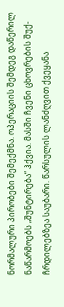ნორმალური პირობები შემექმნა. ოპერაციის შემდეგ დაწერილ ნაწარმოებს „შუნტირება“ ჰქვია. მასში ჩვენი ცხოვრების შუქ-ჩრდილებზეა საუბარი. წარსულის ლანძღვით ქვეყანა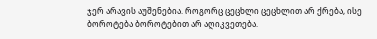ჯერ არავის აუშენებია. როგორც ცეცხლი ცეცხლით არ ქრება, ისე ბოროტება ბოროტებით არ აღიკვეთება.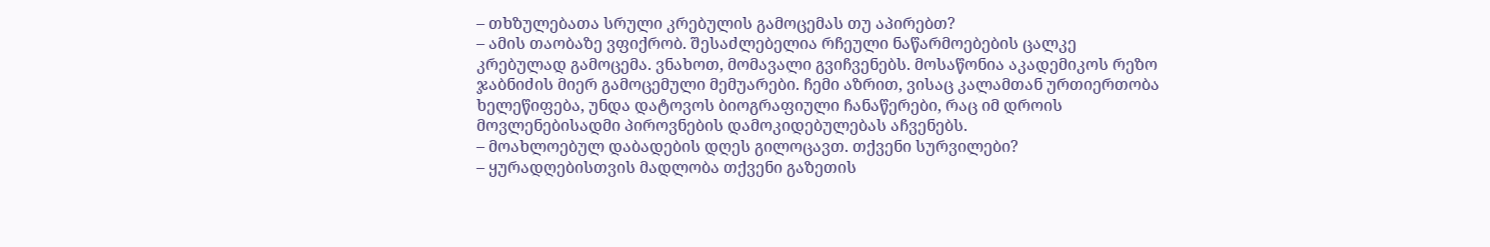– თხზულებათა სრული კრებულის გამოცემას თუ აპირებთ?
– ამის თაობაზე ვფიქრობ. შესაძლებელია რჩეული ნაწარმოებების ცალკე კრებულად გამოცემა. ვნახოთ, მომავალი გვიჩვენებს. მოსაწონია აკადემიკოს რეზო ჯაბნიძის მიერ გამოცემული მემუარები. ჩემი აზრით, ვისაც კალამთან ურთიერთობა ხელეწიფება, უნდა დატოვოს ბიოგრაფიული ჩანაწერები, რაც იმ დროის მოვლენებისადმი პიროვნების დამოკიდებულებას აჩვენებს.
– მოახლოებულ დაბადების დღეს გილოცავთ. თქვენი სურვილები?
– ყურადღებისთვის მადლობა თქვენი გაზეთის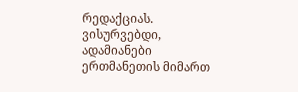რედაქციას. ვისურვებდი, ადამიანები ერთმანეთის მიმართ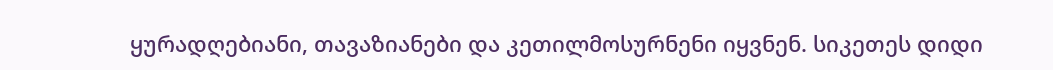ყურადღებიანი, თავაზიანები და კეთილმოსურნენი იყვნენ. სიკეთეს დიდი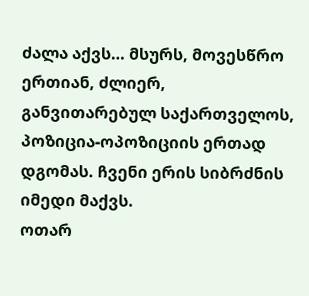ძალა აქვს… მსურს, მოვესწრო ერთიან, ძლიერ, განვითარებულ საქართველოს, პოზიცია-ოპოზიციის ერთად დგომას. ჩვენი ერის სიბრძნის იმედი მაქვს.
ოთარ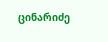ცინარიძე